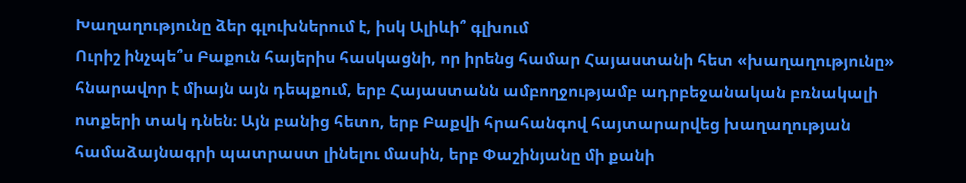Խաղաղությունը ձեր գլուխներում է, իսկ Ալիևի՞ գլխում
Ուրիշ ինչպե՞ս Բաքուն հայերիս հասկացնի, որ իրենց համար Հայաստանի հետ «խաղաղությունը» հնարավոր է միայն այն դեպքում, երբ Հայաստանն ամբողջությամբ ադրբեջանական բռնակալի ոտքերի տակ դնեն։ Այն բանից հետո, երբ Բաքվի հրահանգով հայտարարվեց խաղաղության համաձայնագրի պատրաստ լինելու մասին, երբ Փաշինյանը մի քանի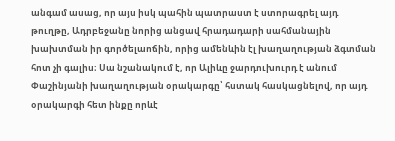անգամ ասաց, որ այս իսկ պահին պատրաստ է ստորագրել այդ թուղթը, Ադրբեջանը նորից անցավ հրադադարի սահմանային խախտման իր գործելաոճին, որից ամենևին էլ խաղաղության ձգտման հոտ չի գալիս։ Սա նշանակում է, որ Ալիևը ջարդուխուրդ է անում Փաշինյանի խաղաղության օրակարգը՝ հստակ հասկացնելով, որ այդ օրակարգի հետ ինքը որևէ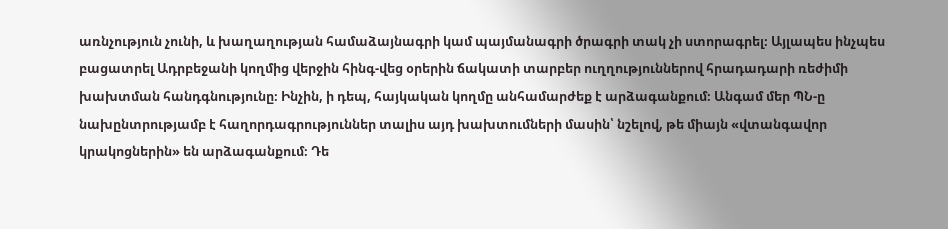առնչություն չունի, և խաղաղության համաձայնագրի կամ պայմանագրի ծրագրի տակ չի ստորագրել։ Այլապես ինչպես բացատրել Ադրբեջանի կողմից վերջին հինգ-վեց օրերին ճակատի տարբեր ուղղություններով հրադադարի ռեժիմի խախտման հանդգնությունը։ Ինչին, ի դեպ, հայկական կողմը անհամարժեք է արձագանքում։ Անգամ մեր ՊՆ-ը նախընտրությամբ է հաղորդագրություններ տալիս այդ խախտումների մասին՝ նշելով, թե միայն «վտանգավոր կրակոցներին» են արձագանքում։ Դե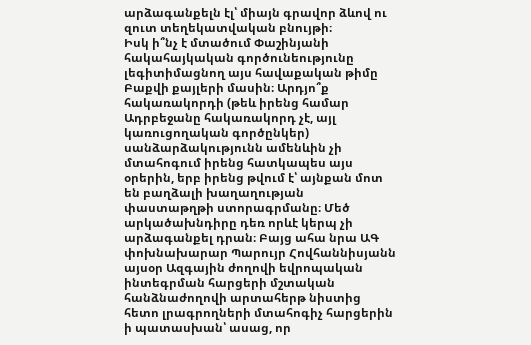արձագանքելն էլ՝ միայն գրավոր ձևով ու զուտ տեղեկատվական բնույթի։
Իսկ ի՞նչ է մտածում Փաշինյանի հակահայկական գործունեությունը լեգիտիմացնող այս հավաքական թիմը Բաքվի քայլերի մասին։ Արդյո՞ք հակառակորդի (թեև իրենց համար Ադրբեջանը հակառակորդ չէ, այլ կառուցողական գործընկեր) սանձարձակությունն ամենևին չի մտահոգում իրենց հատկապես այս օրերին, երբ իրենց թվում է՝ այնքան մոտ են բաղձալի խաղաղության փաստաթղթի ստորագրմանը։ Մեծ արկածախնդիրը դեռ որևէ կերպ չի արձագանքել դրան։ Բայց ահա նրա ԱԳ փոխնախարար Պարույր Հովհաննիսյանն այսօր Ազգային ժողովի եվրոպական ինտեգրման հարցերի մշտական հանձնաժողովի արտահերթ նիստից հետո լրագրողների մտահոգիչ հարցերին ի պատասխան՝ ասաց, որ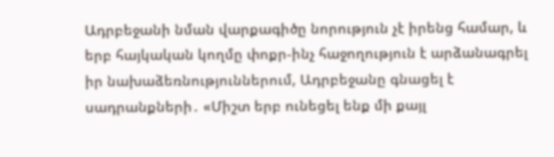Ադրբեջանի նման վարքագիծը նորություն չէ իրենց համար, և երբ հայկական կողմը փոքր-ինչ հաջողություն է արձանագրել իր նախաձեռնություններում, Ադրբեջանը գնացել է սադրանքների․ «Միշտ երբ ունեցել ենք մի քայլ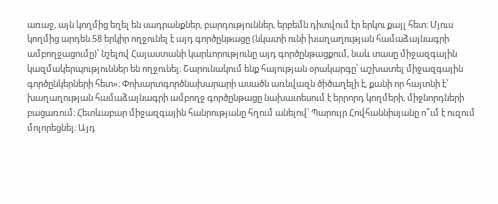առաջ, այն կողմից եղել են սադրանքներ, բարդություններ, երբեմն դիտվում էր երկու քայլ հետ։ Մյուս կողմից արդեն 58 երկիր ողջունել է այդ գործընթացը (նկատի ունի խաղաղության համաձայնագրի ամբողջացումը)՝ նշելով Հայաստանի կարևորությունը այդ գործընթացքում, նաև տասը միջազգային կազմակերպություններ են ողջունել։ Շարունակում ենք հայության օրակարգը՝ աշխատել միջազգային գործընկերների հետ»։ Փոխարտգործնախարարի ասածն առնվազն ծիծաղելի է, քանի որ հայտնի է՝ խաղաղության համաձայնագրի ամբողջ գործընթացը նախատեսում է երրորդ կողմերի, միջնորդների բացառում։ Հետևաբար միջազգային հանրությանը հղում անելով՝ Պարույր Հովհաննիսյանը ո՞ւմ է ուզում մոլորեցնել։ Այդ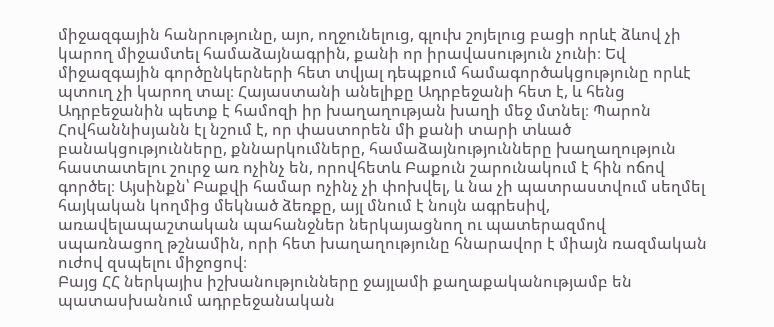միջազգային հանրությունը, այո, ողջունելուց, գլուխ շոյելուց բացի որևէ ձևով չի կարող միջամտել համաձայնագրին, քանի որ իրավասություն չունի։ Եվ միջազգային գործընկերների հետ տվյալ դեպքում համագործակցությունը որևէ պտուղ չի կարող տալ։ Հայաստանի անելիքը Ադրբեջանի հետ է, և հենց Ադրբեջանին պետք է համոզի իր խաղաղության խաղի մեջ մտնել։ Պարոն Հովհաննիսյանն էլ նշում է, որ փաստորեն մի քանի տարի տևած բանակցությունները, քննարկումները, համաձայնությունները խաղաղություն հաստատելու շուրջ առ ոչինչ են, որովհետև Բաքուն շարունակում է հին ոճով գործել։ Այսինքն՝ Բաքվի համար ոչինչ չի փոխվել, և նա չի պատրաստվում սեղմել հայկական կողմից մեկնած ձեռքը, այլ մնում է նույն ագրեսիվ, առավելապաշտական պահանջներ ներկայացնող ու պատերազմով սպառնացող թշնամին, որի հետ խաղաղությունը հնարավոր է միայն ռազմական ուժով զսպելու միջոցով։
Բայց ՀՀ ներկայիս իշխանությունները ջայլամի քաղաքականությամբ են պատասխանում ադրբեջանական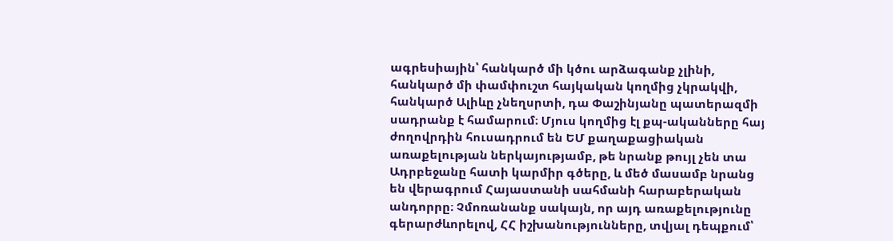ագրեսիային՝ հանկարծ մի կծու արձագանք չլինի, հանկարծ մի փամփուշտ հայկական կողմից չկրակվի, հանկարծ Ալիևը չնեղսրտի, դա Փաշինյանը պատերազմի սադրանք է համարում։ Մյուս կողմից էլ քպ-ականները հայ ժողովրդին հուսադրում են ԵՄ քաղաքացիական առաքելության ներկայությամբ, թե նրանք թույլ չեն տա Ադրբեջանը հատի կարմիր գծերը, և մեծ մասամբ նրանց են վերագրում Հայաստանի սահմանի հարաբերական անդորրը։ Չմոռանանք սակայն, որ այդ առաքելությունը գերարժևորելով, ՀՀ իշխանությունները, տվյալ դեպքում՝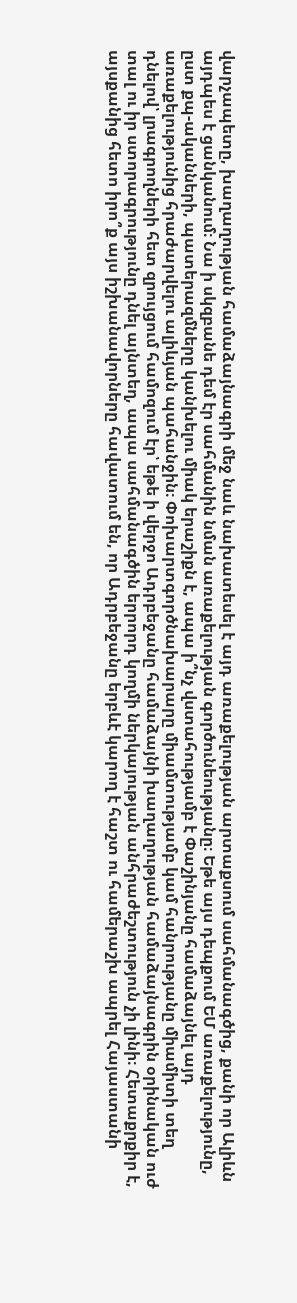վարչապետը, խաղաղության համաձայնագրի մեջ նաև նախատեսել է այդ առաքելության արտաքսում սահմանագծից, քանի որ Ալիևն այդպես է ցանկանում։ Նա ի սկզբանե դեմ էր սահմանին նման առաքելության գործունեությանը։ Եթե այս դեպքում ԵՄ առաքելությունը, ըստ քպ-ականների, պատերազմները կանխելու միակ երաշիքն է, ապա ի՞նչ վստահությամբ է Փաշինյանը համաձայնել այդ առաքելությունից հրաժարվելու ալիևյան պահանջին։ Փոխարտգործնախարարը միամտությամբ կամ հանրությանը միամիտի տեղ դնելով՝ լրագրողների հետ զրույցում համոզում էր՝ եթե ի վերջո Ադրբեջանը համաձայնի խաղաղության համաձայնագրին օրինական ուժ տալ ու իր ստորագրությունը դնել այնտեղ, ապա սահմանագծին երրորդ կողմի ներկայության անհրաժեշտություն չի լինի։ Հետաքրքիր է, այսքանից հետո իրո՞ք այս իշխանավորները հավատում են, որ Ադրբեջանը երբևէ կարող է հաշտ ու համերաշխ ապրել Հայաստանի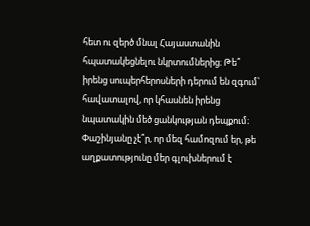հետ ու զերծ մնալ Հայաստանին հպատակեցնելու նկրտումներից։ Թե՞ իրենց սուպերհերոսների դերում են զգում՝ հավատալով, որ կհասնեն իրենց նպատակին մեծ ցանկության դեպքում։ Փաշինյանը չէ՞ր, որ մեզ համոզում եր, թե աղքատությունը մեր գլուխներում է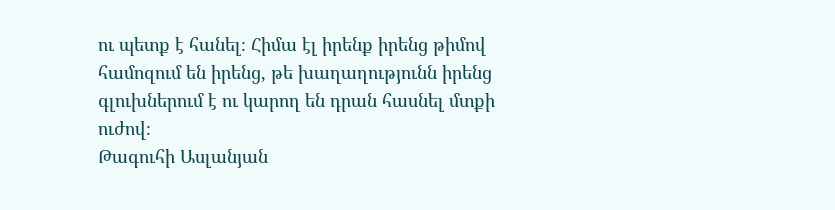ու պետք է հանել։ Հիմա էլ իրենք իրենց թիմով համոզում են իրենց, թե խաղաղությունն իրենց գլուխներում է ու կարող են դրան հասնել մտքի ուժով։
Թագուհի Ասլանյան